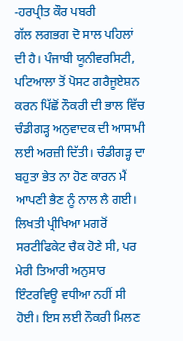-ਹਰਪ੍ਰੀਤ ਕੌਰ ਪਬਰੀ
ਗੱਲ ਲਗਭਗ ਦੋ ਸਾਲ ਪਹਿਲਾਂ ਦੀ ਹੈ। ਪੰਜਾਬੀ ਯੂਨੀਵਰਸਿਟੀ, ਪਟਿਆਲਾ ਤੋਂ ਪੋਸਟ ਗਰੈਜੂਏਸ਼ਨ ਕਰਨ ਪਿੱਛੋਂ ਨੌਕਰੀ ਦੀ ਭਾਲ ਵਿੱਚ ਚੰਡੀਗੜ੍ਹ ਅਨੁਵਾਦਕ ਦੀ ਆਸਾਮੀ ਲਈ ਅਰਜ਼ੀ ਦਿੱਤੀ। ਚੰਡੀਗੜ੍ਹ ਦਾ ਬਹੁਤਾ ਭੇਤ ਨਾ ਹੋਣ ਕਾਰਨ ਮੈਂ ਆਪਣੀ ਭੈਣ ਨੂੰ ਨਾਲ ਲੈ ਗਈ। ਲਿਖਤੀ ਪ੍ਰੀਖਿਆ ਮਗਰੋਂ ਸਰਟੀਫਿਕੇਟ ਚੈਕ ਹੋਣੇ ਸੀ, ਪਰ ਮੇਰੀ ਤਿਆਰੀ ਅਨੁਸਾਰ ਇੰਟਰਵਿਊ ਵਧੀਆ ਨਹੀਂ ਸੀ ਹੋਈ। ਇਸ ਲਈ ਨੌਕਰੀ ਮਿਲਣ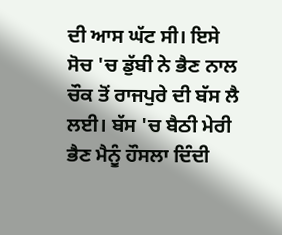ਦੀ ਆਸ ਘੱਟ ਸੀ। ਇਸੇ ਸੋਚ 'ਚ ਡੁੱਬੀ ਨੇ ਭੈਣ ਨਾਲ ਚੌਕ ਤੋਂ ਰਾਜਪੁਰੇ ਦੀ ਬੱਸ ਲੈ ਲਈ। ਬੱਸ 'ਚ ਬੈਠੀ ਮੇਰੀ ਭੈਣ ਮੈਨੂੰ ਹੌਸਲਾ ਦਿੰਦੀ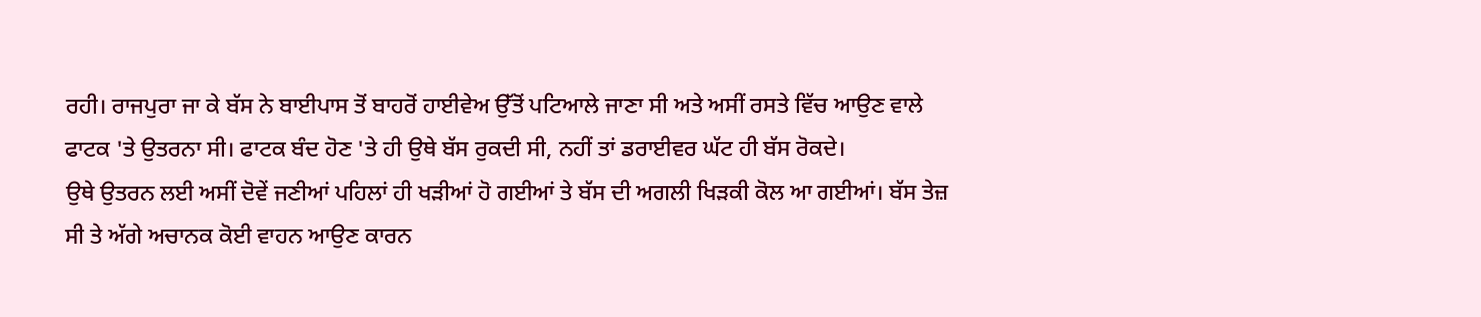ਰਹੀ। ਰਾਜਪੁਰਾ ਜਾ ਕੇ ਬੱਸ ਨੇ ਬਾਈਪਾਸ ਤੋਂ ਬਾਹਰੋਂ ਹਾਈਵੇਅ ਉੱਤੋਂ ਪਟਿਆਲੇ ਜਾਣਾ ਸੀ ਅਤੇ ਅਸੀਂ ਰਸਤੇ ਵਿੱਚ ਆਉਣ ਵਾਲੇ ਫਾਟਕ 'ਤੇ ਉਤਰਨਾ ਸੀ। ਫਾਟਕ ਬੰਦ ਹੋਣ 'ਤੇ ਹੀ ਉਥੇ ਬੱਸ ਰੁਕਦੀ ਸੀ, ਨਹੀਂ ਤਾਂ ਡਰਾਈਵਰ ਘੱਟ ਹੀ ਬੱਸ ਰੋਕਦੇ।
ਉਥੇ ਉਤਰਨ ਲਈ ਅਸੀਂ ਦੋਵੇਂ ਜਣੀਆਂ ਪਹਿਲਾਂ ਹੀ ਖੜੀਆਂ ਹੋ ਗਈਆਂ ਤੇ ਬੱਸ ਦੀ ਅਗਲੀ ਖਿੜਕੀ ਕੋਲ ਆ ਗਈਆਂ। ਬੱਸ ਤੇਜ਼ ਸੀ ਤੇ ਅੱਗੇ ਅਚਾਨਕ ਕੋਈ ਵਾਹਨ ਆਉਣ ਕਾਰਨ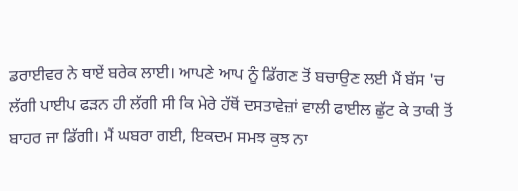ਡਰਾਈਵਰ ਨੇ ਥਾਏਂ ਬਰੇਕ ਲਾਈ। ਆਪਣੇ ਆਪ ਨੂੰ ਡਿੱਗਣ ਤੋਂ ਬਚਾਉਣ ਲਈ ਮੈਂ ਬੱਸ 'ਚ ਲੱਗੀ ਪਾਈਪ ਫੜਨ ਹੀ ਲੱਗੀ ਸੀ ਕਿ ਮੇਰੇ ਹੱਥੋਂ ਦਸਤਾਵੇਜ਼ਾਂ ਵਾਲੀ ਫਾਈਲ ਛੁੱਟ ਕੇ ਤਾਕੀ ਤੋਂ ਬਾਹਰ ਜਾ ਡਿੱਗੀ। ਮੈਂ ਘਬਰਾ ਗਈ, ਇਕਦਮ ਸਮਝ ਕੁਝ ਨਾ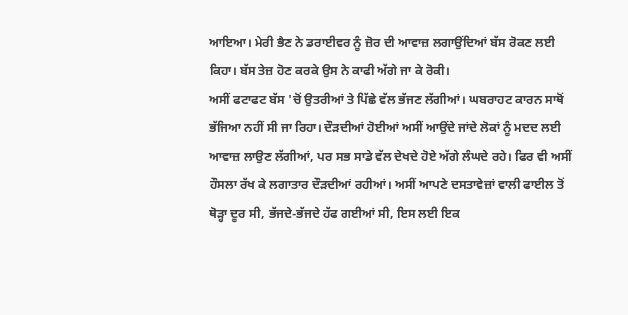ਆਇਆ। ਮੇਰੀ ਭੈਣ ਨੇ ਡਰਾਈਵਰ ਨੂੰ ਜ਼ੋਰ ਦੀ ਆਵਾਜ਼ ਲਗਾਉਂਦਿਆਂ ਬੱਸ ਰੋਕਣ ਲਈ ਕਿਹਾ। ਬੱਸ ਤੇਜ਼ ਹੋਣ ਕਰਕੇ ਉਸ ਨੇ ਕਾਫੀ ਅੱਗੇ ਜਾ ਕੇ ਰੋਕੀ।
ਅਸੀਂ ਫਟਾਫਟ ਬੱਸ 'ਚੋਂ ਉਤਰੀਆਂ ਤੇ ਪਿੱਛੇ ਵੱਲ ਭੱਜਣ ਲੱਗੀਆਂ। ਘਬਰਾਹਟ ਕਾਰਨ ਸਾਥੋਂ ਭੱਜਿਆ ਨਹੀਂ ਸੀ ਜਾ ਰਿਹਾ। ਦੌੜਦੀਆਂ ਹੋਈਆਂ ਅਸੀਂ ਆਉਂਦੇ ਜਾਂਦੇ ਲੋਕਾਂ ਨੂੰ ਮਦਦ ਲਈ ਆਵਾਜ਼ ਲਾਉਣ ਲੱਗੀਆਂ, ਪਰ ਸਭ ਸਾਡੇ ਵੱਲ ਦੇਖਦੇ ਹੋਏ ਅੱਗੇ ਲੰਘਦੇ ਰਹੇ। ਫਿਰ ਵੀ ਅਸੀਂ ਹੌਸਲਾ ਰੱਖ ਕੇ ਲਗਾਤਾਰ ਦੌੜਦੀਆਂ ਰਹੀਆਂ। ਅਸੀਂ ਆਪਣੇ ਦਸਤਾਵੇਜ਼ਾਂ ਵਾਲੀ ਫਾਈਲ ਤੋਂ ਥੋੜ੍ਹਾ ਦੂਰ ਸੀ, ਭੱਜਦੇ-ਭੱਜਦੇ ਹੱਫ ਗਈਆਂ ਸੀ, ਇਸ ਲਈ ਇਕ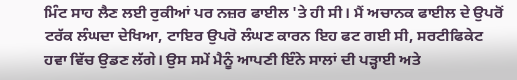ਮਿੰਟ ਸਾਹ ਲੈਣ ਲਈ ਰੁਕੀਆਂ ਪਰ ਨਜ਼ਰ ਫਾਈਲ 'ਤੇ ਹੀ ਸੀ। ਮੈਂ ਅਚਾਨਕ ਫਾਈਲ ਦੇ ਉਪਰੋਂ ਟਰੱਕ ਲੰਘਦਾ ਦੇਖਿਆ, ਟਾਇਰ ਉਪਰੋ ਲੰਘਣ ਕਾਰਨ ਇਹ ਫਟ ਗਈ ਸੀ, ਸਰਟੀਫਿਕੇਟ ਹਵਾ ਵਿੱਚ ਉਡਣ ਲੱਗੇ। ਉਸ ਸਮੇਂ ਮੈਨੂੰ ਆਪਣੀ ਇੰਨੇ ਸਾਲਾਂ ਦੀ ਪੜ੍ਹਾਈ ਅਤੇ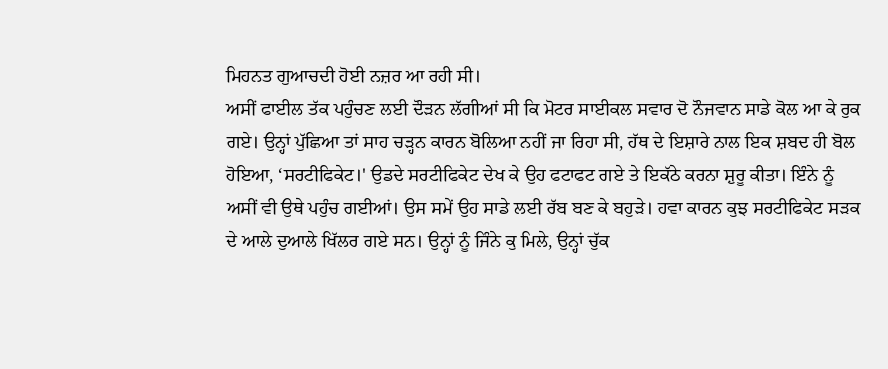ਮਿਹਨਤ ਗੁਆਚਦੀ ਹੋਈ ਨਜ਼ਰ ਆ ਰਹੀ ਸੀ।
ਅਸੀਂ ਫਾਈਲ ਤੱਕ ਪਹੁੰਚਣ ਲਈ ਦੌੜਨ ਲੱਗੀਆਂ ਸੀ ਕਿ ਮੋਟਰ ਸਾਈਕਲ ਸਵਾਰ ਦੋ ਨੌਜਵਾਨ ਸਾਡੇ ਕੋਲ ਆ ਕੇ ਰੁਕ ਗਏ। ਉਨ੍ਹਾਂ ਪੁੱਛਿਆ ਤਾਂ ਸਾਹ ਚੜ੍ਹਨ ਕਾਰਨ ਬੋਲਿਆ ਨਹੀਂ ਜਾ ਰਿਹਾ ਸੀ, ਹੱਥ ਦੇ ਇਸ਼ਾਰੇ ਨਾਲ ਇਕ ਸ਼ਬਦ ਹੀ ਬੋਲ ਹੋਇਆ, ‘ਸਰਟੀਫਿਕੇਟ।' ਉਡਦੇ ਸਰਟੀਫਿਕੇਟ ਦੇਖ ਕੇ ਉਹ ਫਟਾਫਟ ਗਏ ਤੇ ਇਕੱਠੇ ਕਰਨਾ ਸ਼ੁਰੂ ਕੀਤਾ। ਇੰਨੇ ਨੂੰ ਅਸੀਂ ਵੀ ਉਥੇ ਪਹੁੰਚ ਗਈਆਂ। ਉਸ ਸਮੇਂ ਉਹ ਸਾਡੇ ਲਈ ਰੱਬ ਬਣ ਕੇ ਬਹੁੜੇ। ਹਵਾ ਕਾਰਨ ਕੁਝ ਸਰਟੀਫਿਕੇਟ ਸੜਕ ਦੇ ਆਲੇ ਦੁਆਲੇ ਖਿੱਲਰ ਗਏ ਸਨ। ਉਨ੍ਹਾਂ ਨੂੰ ਜਿੰਨੇ ਕੁ ਮਿਲੇ, ਉਨ੍ਹਾਂ ਚੁੱਕ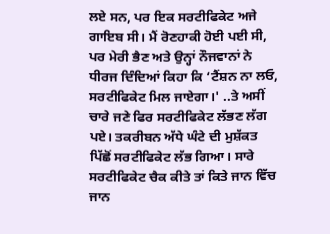ਲਏ ਸਨ, ਪਰ ਇਕ ਸਰਟੀਫਿਕੇਟ ਅਜੇ ਗਾਇਬ ਸੀ। ਮੈਂ ਰੋਣਹਾਕੀ ਹੋਈ ਪਈ ਸੀ, ਪਰ ਮੇਰੀ ਭੈਣ ਅਤੇ ਉਨ੍ਹਾਂ ਨੌਜਵਾਨਾਂ ਨੇ ਧੀਰਜ ਦਿੰਦਿਆਂ ਕਿਹਾ ਕਿ ‘ਟੈਂਸ਼ਨ ਨਾ ਲਓ, ਸਰਟੀਫਿਕੇਟ ਮਿਲ ਜਾਏਗਾ।' ..ਤੇ ਅਸੀਂ ਚਾਰੇ ਜਣੇ ਫਿਰ ਸਰਟੀਫਿਕੇਟ ਲੱਭਣ ਲੱਗ ਪਏ। ਤਕਰੀਬਨ ਅੱਧੇ ਘੰਟੇ ਦੀ ਮੁਸ਼ੱਕਤ ਪਿੱਛੋਂ ਸਰਟੀਫਿਕੇਟ ਲੱਭ ਗਿਆ। ਸਾਰੇ ਸਰਟੀਫਿਕੇਟ ਚੈਕ ਕੀਤੇ ਤਾਂ ਕਿਤੇ ਜਾਨ ਵਿੱਚ ਜਾਨ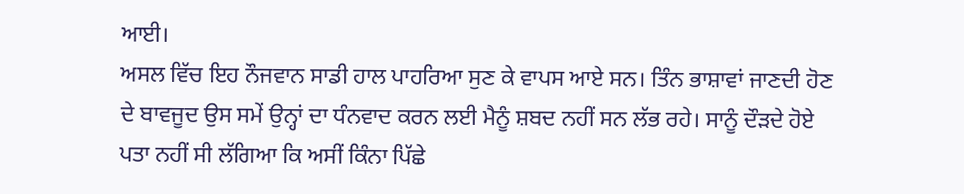ਆਈ।
ਅਸਲ ਵਿੱਚ ਇਹ ਨੌਜਵਾਨ ਸਾਡੀ ਹਾਲ ਪਾਹਰਿਆ ਸੁਣ ਕੇ ਵਾਪਸ ਆਏ ਸਨ। ਤਿੰਨ ਭਾਸ਼ਾਵਾਂ ਜਾਣਦੀ ਹੋਣ ਦੇ ਬਾਵਜੂਦ ਉਸ ਸਮੇਂ ਉਨ੍ਹਾਂ ਦਾ ਧੰਨਵਾਦ ਕਰਨ ਲਈ ਮੈਨੂੰ ਸ਼ਬਦ ਨਹੀਂ ਸਨ ਲੱਭ ਰਹੇ। ਸਾਨੂੰ ਦੌੜਦੇ ਹੋਏ ਪਤਾ ਨਹੀਂ ਸੀ ਲੱਗਿਆ ਕਿ ਅਸੀਂ ਕਿੰਨਾ ਪਿੱਛੇ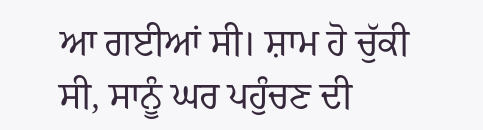ਆ ਗਈਆਂ ਸੀ। ਸ਼ਾਮ ਹੋ ਚੁੱਕੀ ਸੀ, ਸਾਨੂੰ ਘਰ ਪਹੁੰਚਣ ਦੀ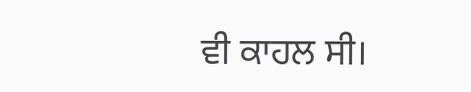ਵੀ ਕਾਹਲ ਸੀ।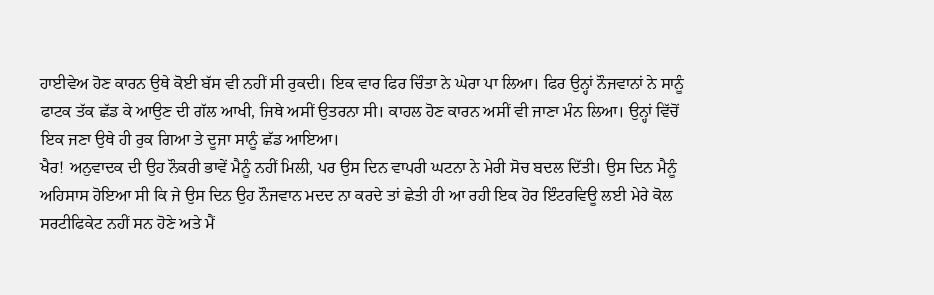ਹਾਈਵੇਅ ਹੋਣ ਕਾਰਨ ਉਥੇ ਕੋਈ ਬੱਸ ਵੀ ਨਹੀਂ ਸੀ ਰੁਕਦੀ। ਇਕ ਵਾਰ ਫਿਰ ਚਿੰਤਾ ਨੇ ਘੇਰਾ ਪਾ ਲਿਆ। ਫਿਰ ਉਨ੍ਹਾਂ ਨੌਜਵਾਨਾਂ ਨੇ ਸਾਨੂੰ ਫਾਟਕ ਤੱਕ ਛੱਡ ਕੇ ਆਉਣ ਦੀ ਗੱਲ ਆਖੀ, ਜਿਥੇ ਅਸੀਂ ਉਤਰਨਾ ਸੀ। ਕਾਹਲ ਹੋਣ ਕਾਰਨ ਅਸੀਂ ਵੀ ਜਾਣਾ ਮੰਨ ਲਿਆ। ਉਨ੍ਹਾਂ ਵਿੱਚੋਂ ਇਕ ਜਣਾ ਉਥੇ ਹੀ ਰੁਕ ਗਿਆ ਤੇ ਦੂਜਾ ਸਾਨੂੰ ਛੱਡ ਆਇਆ।
ਖੈਰ! ਅਨੁਵਾਦਕ ਦੀ ਉਹ ਨੌਕਰੀ ਭਾਵੇਂ ਮੈਨੂੰ ਨਹੀਂ ਮਿਲੀ, ਪਰ ਉਸ ਦਿਨ ਵਾਪਰੀ ਘਟਨਾ ਨੇ ਮੇਰੀ ਸੋਚ ਬਦਲ ਦਿੱਤੀ। ਉਸ ਦਿਨ ਮੈਨੂੰ ਅਹਿਸਾਸ ਹੋਇਆ ਸੀ ਕਿ ਜੇ ਉਸ ਦਿਨ ਉਹ ਨੌਜਵਾਨ ਮਦਦ ਨਾ ਕਰਦੇ ਤਾਂ ਛੇਤੀ ਹੀ ਆ ਰਹੀ ਇਕ ਹੋਰ ਇੰਟਰਵਿਊ ਲਈ ਮੇਰੇ ਕੋਲ ਸਰਟੀਫਿਕੇਟ ਨਹੀਂ ਸਨ ਹੋਣੇ ਅਤੇ ਮੈਂ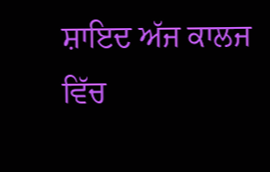ਸ਼ਾਇਦ ਅੱਜ ਕਾਲਜ ਵਿੱਚ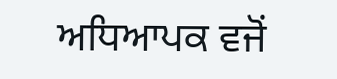ਅਧਿਆਪਕ ਵਜੋਂ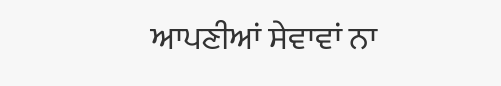ਆਪਣੀਆਂ ਸੇਵਾਵਾਂ ਨਾ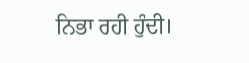ਨਿਭਾ ਰਹੀ ਹੁੰਦੀ।